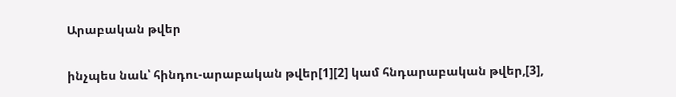Արաբական թվեր

ինչպես նաև՝ հինդու-արաբական թվեր[1][2] կամ հնդարաբական թվեր,[3],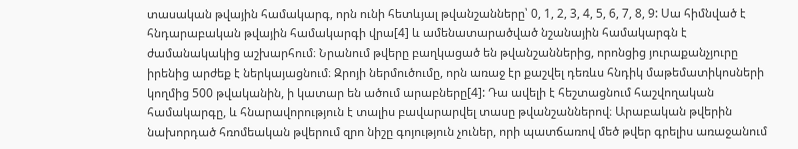տասական թվային համակարգ, որն ունի հետևյալ թվանշանները՝ 0, 1, 2, 3, 4, 5, 6, 7, 8, 9: Սա հիմնված է հնդարաբական թվային համակարգի վրա[4] և ամենատարածված նշանային համակարգն է ժամանակակից աշխարհում։ Նրանում թվերը բաղկացած են թվանշաններից, որոնցից յուրաքանչյուրը իրենից արժեք է ներկայացնում։ Զրոյի ներմուծումը, որն առաջ էր քաշվել դեռևս հնդիկ մաթեմատիկոսների կողմից 500 թվականին, ի կատար են ածում արաբները[4]: Դա ավելի է հեշտացնում հաշվողական համակարգը, և հնարավորություն է տալիս բավարարվել տասը թվանշաններով։ Արաբական թվերին նախորդած հռոմեական թվերում զրո նիշը գոյություն չուներ, որի պատճառով մեծ թվեր գրելիս առաջանում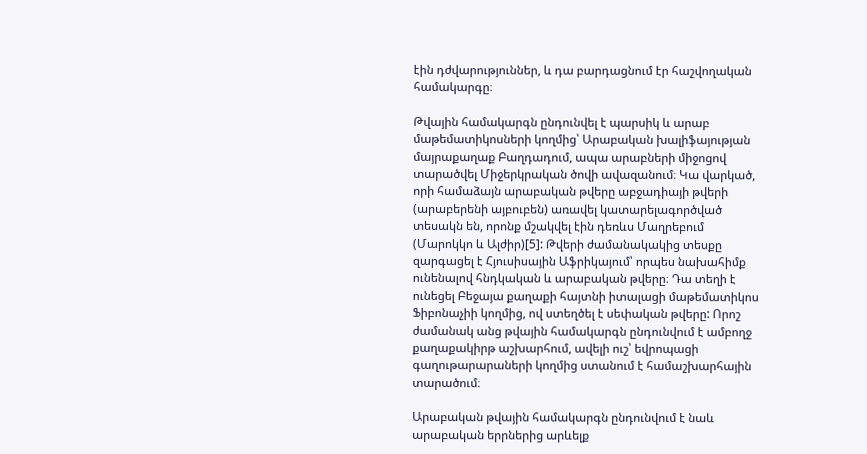էին դժվարություններ, և դա բարդացնում էր հաշվողական համակարգը։

Թվային համակարգն ընդունվել է պարսիկ և արաբ մաթեմատիկոսների կողմից՝ Արաբական խալիֆայության մայրաքաղաք Բաղդադում, ապա արաբների միջոցով տարածվել Միջերկրական ծովի ավազանում։ Կա վարկած, որի համաձայն արաբական թվերը աբջադիայի թվերի (արաբերենի այբուբեն) առավել կատարելագործված տեսակն են, որոնք մշակվել էին դեռևս Մաղրեբում (Մարոկկո և Ալժիր)[5]: Թվերի ժամանակակից տեսքը զարգացել է Հյուսիսային Աֆրիկայում՝ որպես նախահիմք ունենալով հնդկական և արաբական թվերը։ Դա տեղի է ունեցել Բեջայա քաղաքի հայտնի իտալացի մաթեմատիկոս Ֆիբոնաչիի կողմից, ով ստեղծել է սեփական թվերը: Որոշ ժամանակ անց թվային համակարգն ընդունվում է ամբողջ քաղաքակիրթ աշխարհում, ավելի ուշ՝ եվրոպացի գաղութարարաների կողմից ստանում է համաշխարհային տարածում։

Արաբական թվային համակարգն ընդունվում է նաև արաբական երրներից արևելք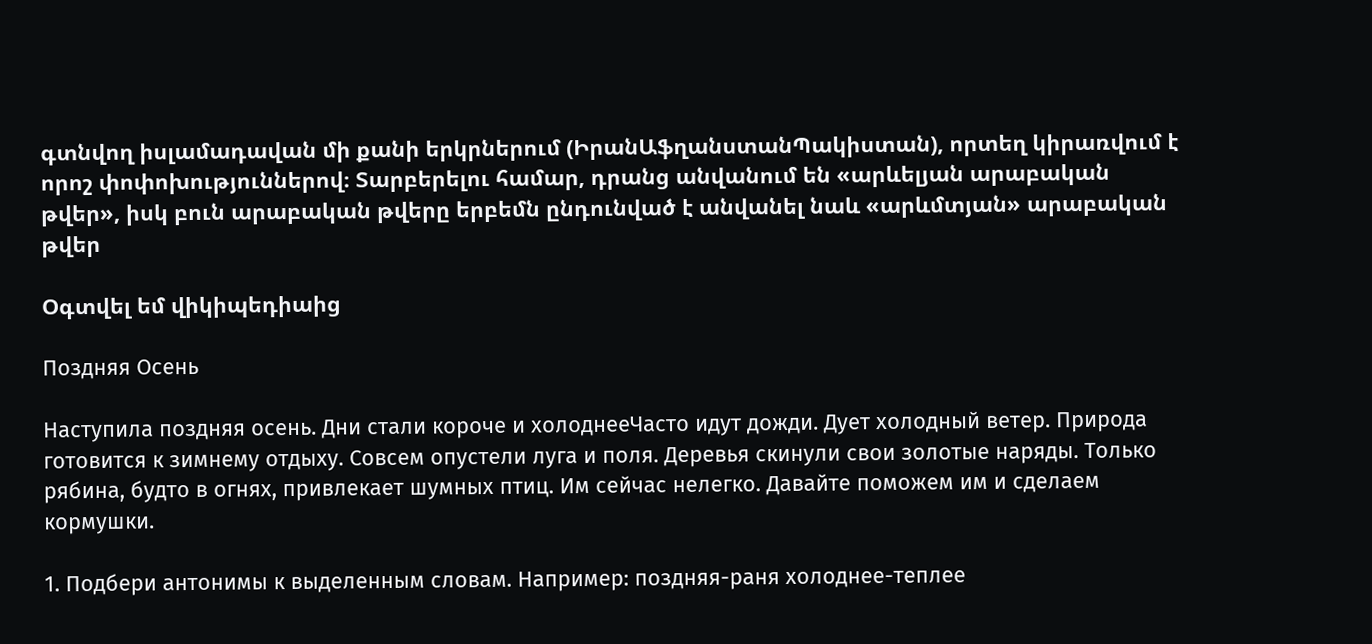գտնվող իսլամադավան մի քանի երկրներում (ԻրանԱֆղանստանՊակիստան), որտեղ կիրառվում է որոշ փոփոխություններով։ Տարբերելու համար, դրանց անվանում են «արևելյան արաբական թվեր», իսկ բուն արաբական թվերը երբեմն ընդունված է անվանել նաև «արևմտյան» արաբական թվեր

Օգտվել եմ վիկիպեդիաից

Поздняя Осень

Наступила поздняя осень. Дни стали короче и холоднееЧасто идут дожди. Дует холодный ветер. Природа готовится к зимнему отдыху. Совсем опустели луга и поля. Деревья скинули свои золотые наряды. Только рябина, будто в огнях, привлекает шумных птиц. Им сейчас нелегко. Давайте поможем им и сделаем кормушки.

1. Подбери антонимы к выделенным словам. Например: поздняя-раня холоднее-теплее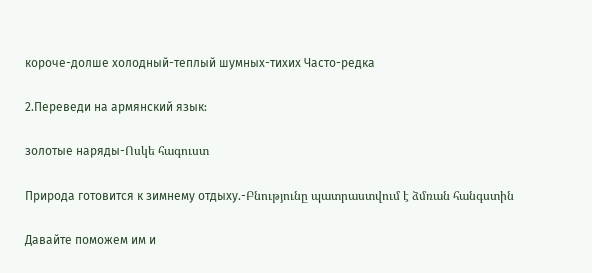короче-долше холодный-теплый шумных-тихих Часто-редка

2.Переведи на армянский язык:

золотые наряды-Ոսկե հագուստ

Природа готовится к зимнему отдыху.-Բնությունը պատրաստվում է ձմռան հանգստին

Давайте поможем им и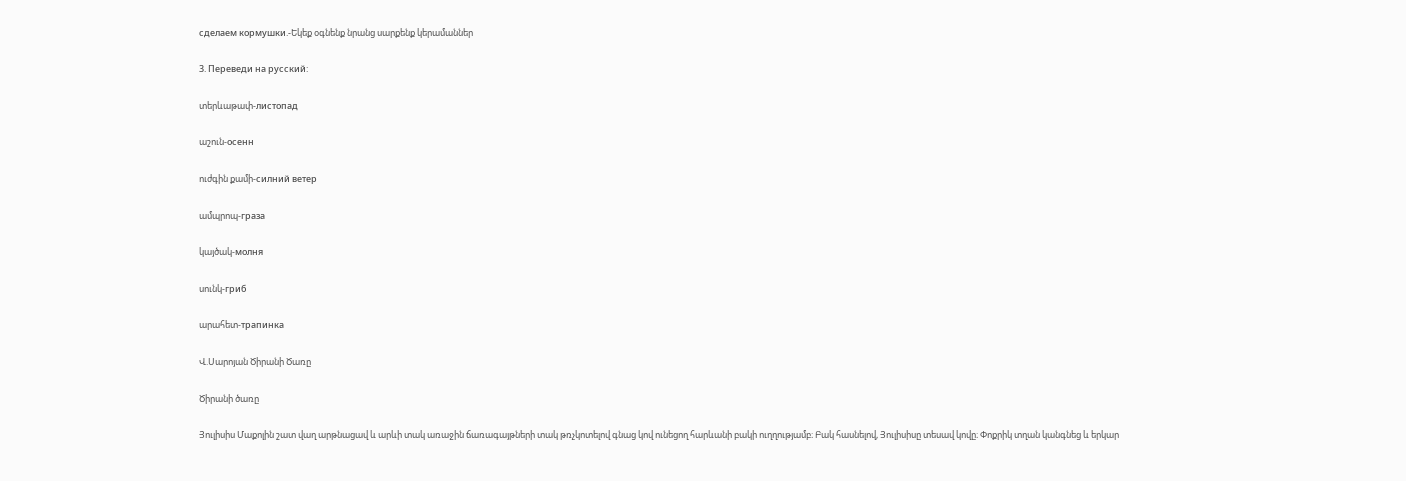сделаем кормушки.-Եկեք օգնենք նրանց սարքենք կերամաններ

3. Переведи на русский:

տերևաթափ-листопад

աշուն-осенн

ուժգին քամի-силний ветер

ամպրոպ-граза

կայծակ-молня

սունկ-гриб

արահետ-трапинка

Վ.Սարոյան Ծիրանի Ծառը

Ծիրանի ծառը

Յուլիսիս Մաքոլին շատ վաղ արթնացավ և արևի տակ առաջին ճառագայթների տակ թռչկոտելով գնաց կով ունեցող հարևանի բակի ուղղությամբ։ Բակ հասնելով, Յուլիսիսը տեսավ կովը։ Փոքրիկ տղան կանգնեց և երկար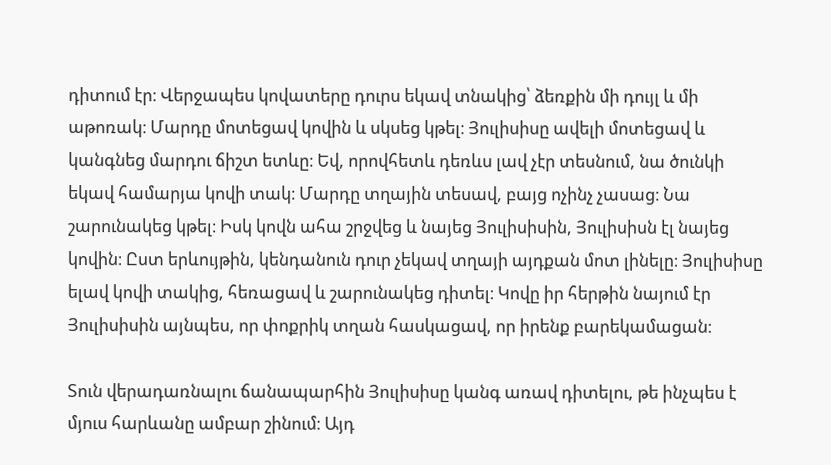դիտում էր։ Վերջապես կովատերը դուրս եկավ տնակից՝ ձեռքին մի դույլ և մի աթոռակ։ Մարդը մոտեցավ կովին և սկսեց կթել։ Յուլիսիսը ավելի մոտեցավ և կանգնեց մարդու ճիշտ ետևը։ Եվ, որովհետև դեռևս լավ չէր տեսնում, նա ծունկի եկավ համարյա կովի տակ։ Մարդը տղային տեսավ, բայց ոչինչ չասաց։ Նա շարունակեց կթել։ Իսկ կովն ահա շրջվեց և նայեց Յուլիսիսին, Յուլիսիսն էլ նայեց կովին։ Ըստ երևույթին, կենդանուն դուր չեկավ տղայի այդքան մոտ լինելը։ Յուլիսիսը ելավ կովի տակից, հեռացավ և շարունակեց դիտել։ Կովը իր հերթին նայում էր Յուլիսիսին այնպես, որ փոքրիկ տղան հասկացավ, որ իրենք բարեկամացան։

Տուն վերադառնալու ճանապարհին Յուլիսիսը կանգ առավ դիտելու, թե ինչպես է մյուս հարևանը ամբար շինում։ Այդ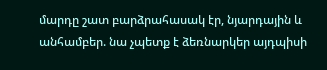մարդը շատ բարձրահասակ էր, նյարդային և անհամբեր. նա չպետք է ձեռնարկեր այդպիսի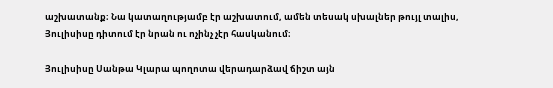աշխատանք։ Նա կատաղությամբ էր աշխատում, ամեն տեսակ սխալներ թույլ տալիս, Յուլիսիսը դիտում էր նրան ու ոչինչ չէր հասկանում։

Յուլիսիսը Սանթա Կլարա պողոտա վերադարձավ ճիշտ այն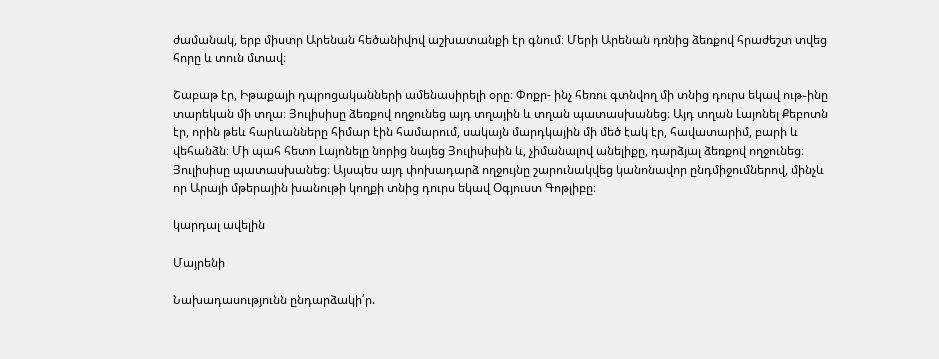ժամանակ, երբ միստր Արենան հեծանիվով աշխատանքի էր գնում։ Մերի Արենան դռնից ձեռքով հրաժեշտ տվեց հորը և տուն մտավ։

Շաբաթ էր, Իթաքայի դպրոցականների ամենասիրելի օրը։ Փոքր- ինչ հեռու գտնվող մի տնից դուրս եկավ ութ֊ինը տարեկան մի տղա։ Յուլիսիսը ձեռքով ողջունեց այդ տղային և տղան պատասխանեց։ Այդ տղան Լայոնել Քեբոտն էր, որին թեև հարևանները հիմար էին համարում, սակայն մարդկային մի մեծ էակ էր, հավատարիմ, բարի և վեհանձն։ Մի պահ հետո Լայոնելը նորից նայեց Յուլիսիսին և, չիմանալով անելիքը, դարձյալ ձեռքով ողջունեց։ Յուլիսիսը պատասխանեց։ Այսպես այդ փոխադարձ ողջույնը շարունակվեց կանոնավոր ընդմիջումներով, մինչև որ Արայի մթերային խանութի կողքի տնից դուրս եկավ Օգյուստ Գոթլիբը։

կարդալ ավելին

Մայրենի

Նախադասությունն ընդարձակի՛ր.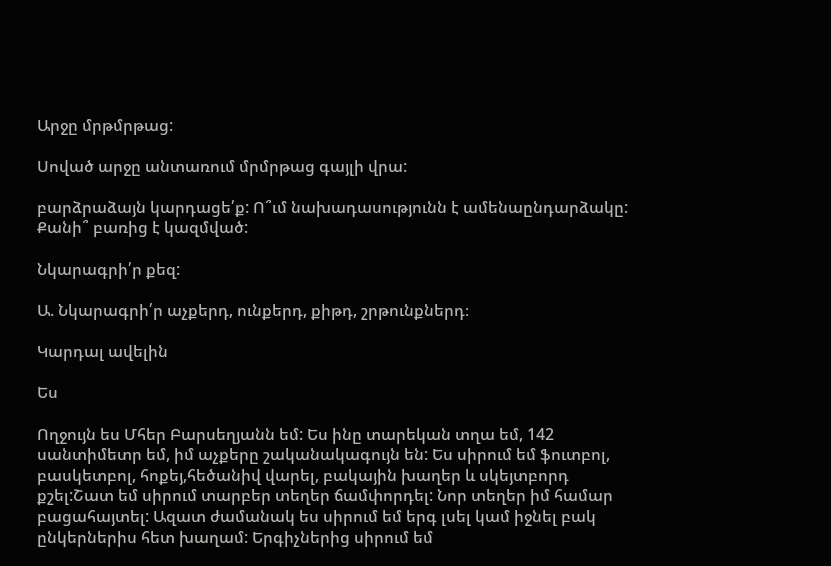Արջը մրթմրթաց:

Սոված արջը անտառում մրմրթաց գայլի վրա:

բարձրաձայն կարդացե՛ք: Ո՞ւմ նախադասությունն է ամենաընդարձակը: Քանի՞ բառից է կազմված:

Նկարագրի՛ր քեզ:

Ա. Նկարագրի՛ր աչքերդ, ունքերդ, քիթդ, շրթունքներդ։

Կարդալ ավելին

Ես

Ողջույն ես Մհեր Բարսեղյանն եմ: Ես ինը տարեկան տղա եմ, 142 սանտիմետր եմ, իմ աչքերը շականակագույն են: Ես սիրում եմ ֆուտբոլ, բասկետբոլ, հոքեյ,հեծանիվ վարել, բակային խաղեր և սկեյտբորդ քշել:Շատ եմ սիրում տարբեր տեղեր ճամփորդել: Նոր տեղեր իմ համար բացահայտել: Ազատ ժամանակ ես սիրում եմ երգ լսել կամ իջնել բակ ընկերներիս հետ խաղամ: Երգիչներից սիրում եմ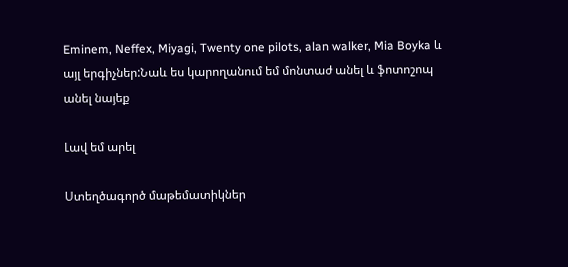Eminem, Neffex, Miyagi, Twenty one pilots, alan walker, Mia Boyka և այլ երգիչներ:Նաև ես կարողանում եմ մոնտաժ անել և ֆոտոշոպ անել նայեք

Լավ եմ արել

Ստեղծագործ մաթեմատիկներ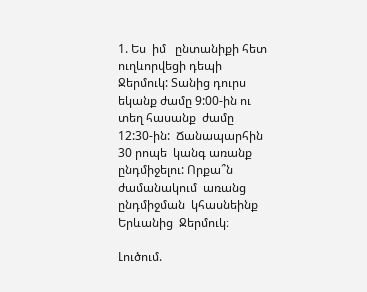1. Ես  իմ   ընտանիքի հետ ուղևորվեցի դեպի Ջերմուկ: Տանից դուրս եկանք ժամը 9:00-ին ու տեղ հասանք  ժամը 12:30-ին:  Ճանապարհին 30 րոպե  կանգ առանք ընդմիջելու: Որքա՞ն ժամանակում  առանց ընդմիջման  կհասնեինք  Երևանից  Ջերմուկ։

Լուծում.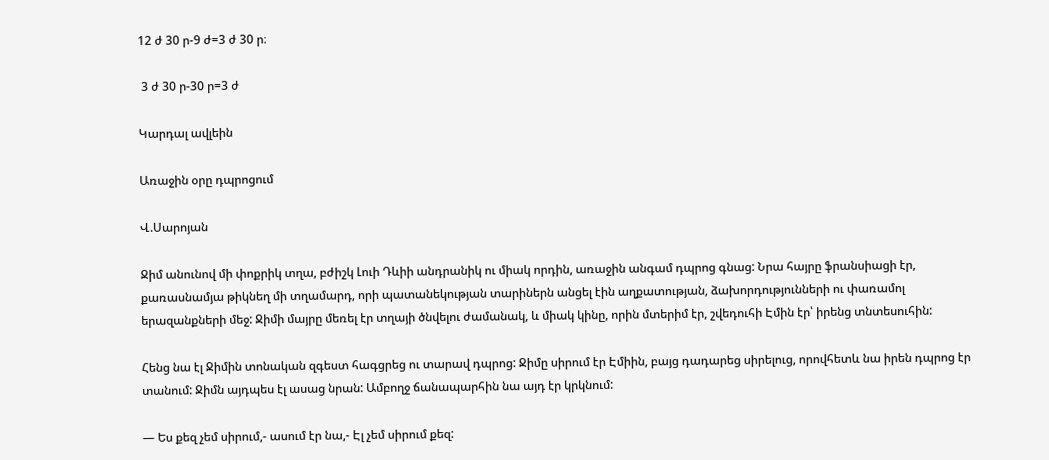12 ժ 30 ր-9 ժ=3 ժ 30 ր։

 3 ժ 30 ր-30 ր=3 ժ

Կարդալ ավլեին

Առաջին օրը դպրոցում

Վ.Սարոյան

Ջիմ անունով մի փոքրիկ տղա, բժիշկ Լուի Դևիի անդրանիկ ու միակ որդին, առաջին անգամ դպրոց գնաց: Նրա հայրը ֆրանսիացի էր, քառասնամյա թիկնեղ մի տղամարդ, որի պատանեկության տարիներն անցել էին աղքատության, ձախորդությունների ու փառամոլ երազանքների մեջ: Ջիմի մայրը մեռել էր տղայի ծնվելու ժամանակ, և միակ կինը, որին մտերիմ էր, շվեդուհի Էմին էր՝ իրենց տնտեսուհին:

Հենց նա էլ Ջիմին տոնական զգեստ հագցրեց ու տարավ դպրոց: Ջիմը սիրում էր Էմիին, բայց դադարեց սիրելուց, որովհետև նա իրեն դպրոց էր տանում: Ջիմն այդպես էլ ասաց նրան: Ամբողջ ճանապարհին նա այդ էր կրկնում:

— Ես քեզ չեմ սիրում,- ասում էր նա,- Էլ չեմ սիրում քեզ: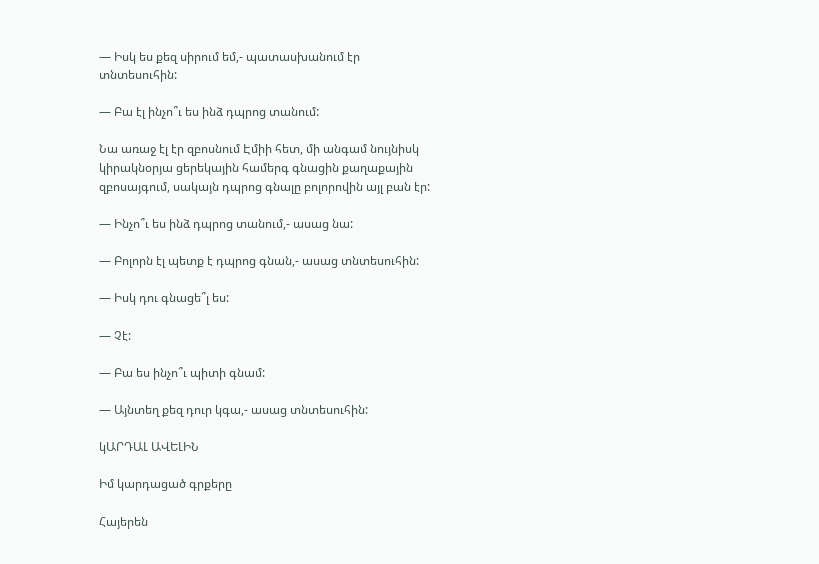— Իսկ ես քեզ սիրում եմ,- պատասխանում էր տնտեսուհին:

— Բա էլ ինչո՞ւ ես ինձ դպրոց տանում:

Նա առաջ էլ էր զբոսնում Էմիի հետ, մի անգամ նույնիսկ կիրակնօրյա ցերեկային համերգ գնացին քաղաքային զբոսայգում, սակայն դպրոց գնալը բոլորովին այլ բան էր:

— Ինչո՞ւ ես ինձ դպրոց տանում,- ասաց նա:

— Բոլորն էլ պետք է դպրոց գնան,- ասաց տնտեսուհին:

— Իսկ դու գնացե՞լ ես:

— Չէ:

— Բա ես ինչո՞ւ պիտի գնամ:

— Այնտեղ քեզ դուր կգա,- ասաց տնտեսուհին:

կԱՐԴԱԼ ԱՎԵԼԻՆ

Իմ կարդացած գրքերը

Հայերեն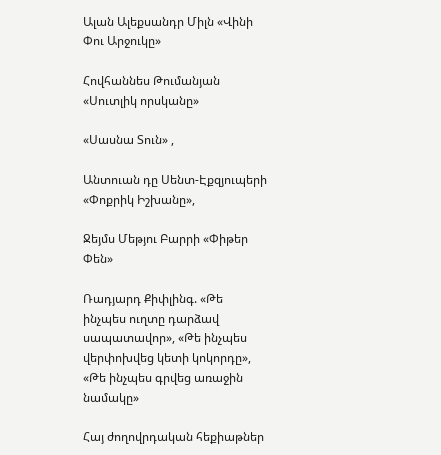Ալան Ալեքսանդր Միլն «Վինի Փու Արջուկը»

Հովհաննես Թումանյան «Սուտլիկ որսկանը»

«Սասնա Տուն» ,

Անտուան դը Սենտ-Էքզյուպերի «Փոքրիկ Իշխանը»,

Ջեյմս Մեթյու Բարրի «Փիթեր Փեն»

Ռադյարդ Քիփլինգ. «Թե ինչպես ուղտը դարձավ սապատավոր», «Թե ինչպես վերփոխվեց կետի կոկորդը», «Թե ինչպես գրվեց առաջին նամակը»

Հայ ժողովրդական հեքիաթներ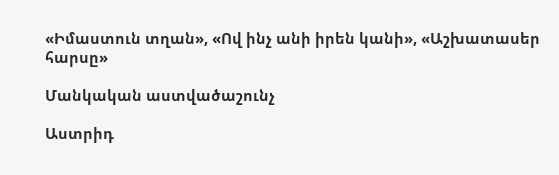«Իմաստուն տղան», «Ով ինչ անի իրեն կանի», «Աշխատասեր հարսը»

Մանկական աստվածաշունչ

Աստրիդ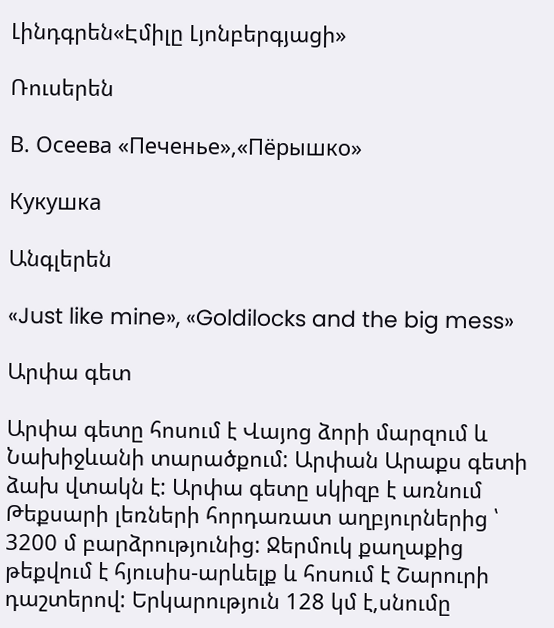Լինդգրեն«Էմիլը Լյոնբերգյացի»

Ռուսերեն

В. Осеева «Печенье»,«Пёрышко»

Кукушка

Անգլերեն

«Just like mine», «Goldilocks and the big mess»

Արփա գետ

Արփա գետը հոսում է Վայոց ձորի մարզում և Նախիջևանի տարածքում: Արփան Արաքս գետի ձախ վտակն է: Արփա գետը սկիզբ է առնում Թեքսարի լեռների հորդառատ աղբյուրներից ՝ 3200 մ բարձրությունից: Ջերմուկ քաղաքից թեքվում է հյուսիս-արևելք և հոսում է Շարուրի դաշտերով: Երկարություն 128 կմ է,սնումը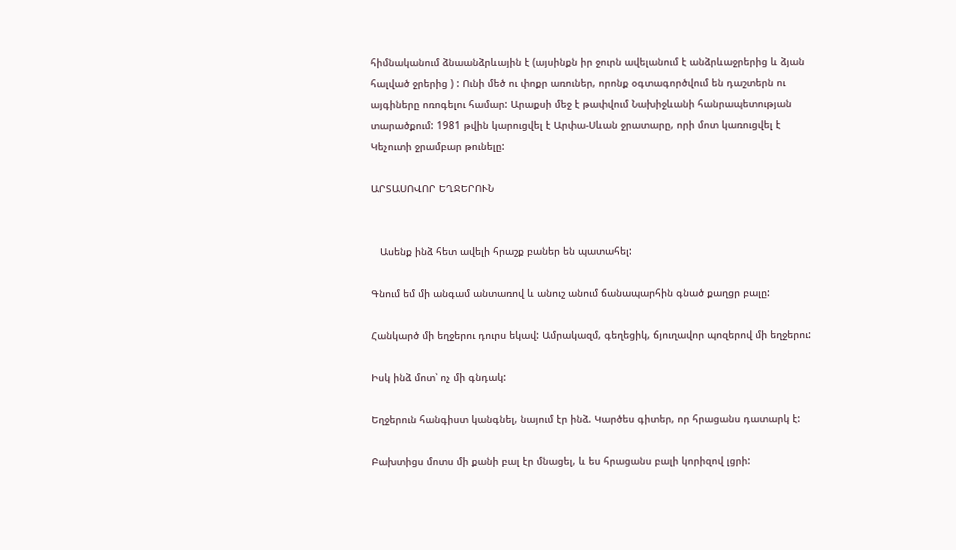հիմնականում ձնաանձրևային է (այսինքն իր ջուրն ավելանում է անձրևաջրերից և ձյան հալված ջրերից ) : Ունի մեծ ու փոքր առուներ, որոնք օգտագործվում են դաշտերն ու այգիները ոռոգելու համար: Արաքսի մեջ է թափվում Նախիջևանի հանրապետության տարածքում: 1981 թվին կարուցվել է Արփա-Սևան ջրատարը, որի մոտ կառուցվել է Կեչուտի ջրամբար թունելը:

ԱՐՏԱՍՈՎՈՐ ԵՂՋԵՐՈՒՆ


   Ասենք ինձ հետ ավելի հրաշք բաներ են պատահել:

Գնում եմ մի անգամ անտառով և անուշ անում ճանապարհին գնած քաղցր բալը:

Հանկարծ մի եղջերու դուրս եկավ: Ամրակազմ, գեղեցիկ, ճյուղավոր պոզերով մի եղջերու:

Իսկ ինձ մոտ՝ ոչ մի գնդակ:

Եղջերուն հանգիստ կանգնել, նայում էր ինձ. Կարծես գիտեր, որ հրացանս դատարկ է:

Բախտիցս մոտս մի քանի բալ էր մնացել, և ես հրացանս բալի կորիզով լցրի: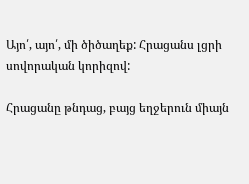Այո՛, այո՛, մի ծիծաղեք: Հրացանս լցրի սովորական կորիզով:

Հրացանը թնդաց, բայց եղջերուն միայն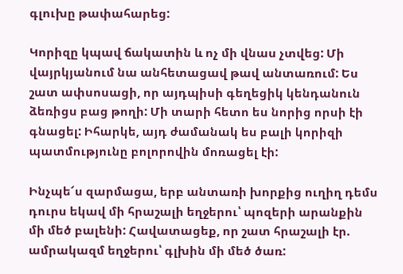գլուխը թափահարեց:

Կորիզը կպավ ճակատին և ոչ մի վնաս չտվեց: Մի վայրկյանում նա անհետացավ թավ անտառում: Ես շատ ափսոսացի, որ այդպիսի գեղեցիկ կենդանուն ձեռիցս բաց թողի: Մի տարի հետո ես նորից որսի էի գնացել: Իհարկե, այդ ժամանակ ես բալի կորիզի պատմությունը բոլորովին մոռացել էի:

Ինչպե՜ս զարմացա, երբ անտառի խորքից ուղիղ դեմս դուրս եկավ մի հրաշալի եղջերու՝ պոզերի արանքին մի մեծ բալենի: Հավատացեք, որ շատ հրաշալի էր. ամրակազմ եղջերու՝ գլխին մի մեծ ծառ: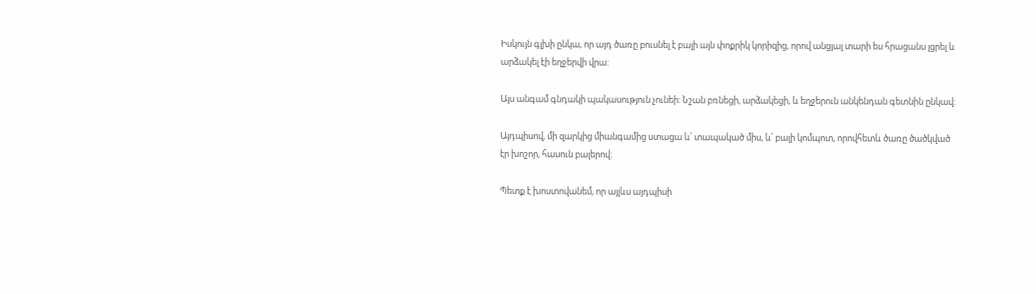Իսկույն գլխի ընկա, որ այդ ծառը բուսնել է բալի այն փոքրիկ կորիզից, որով անցյալ տարի ես հրացանս լցրել և արձակել էի եղջերվի վրա:

Այս անգամ գնդակի պակասություն չունեի: Նշան բռնեցի, արձակեցի, և եղջերուն անկենդան գետնին ընկավ:

Այդպիսով, մի զարկից միանգամից ստացա և՛ տապակած միս, և՛ բալի կոմպոտ, որովհետև ծառը ծածկված էր խոշոր, հասուն բալերով:

Պետք է խոստովանեմ, որ այլևս այդպիսի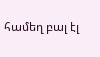համեղ բալ էլ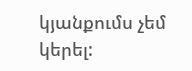կյանքումս չեմ կերել: